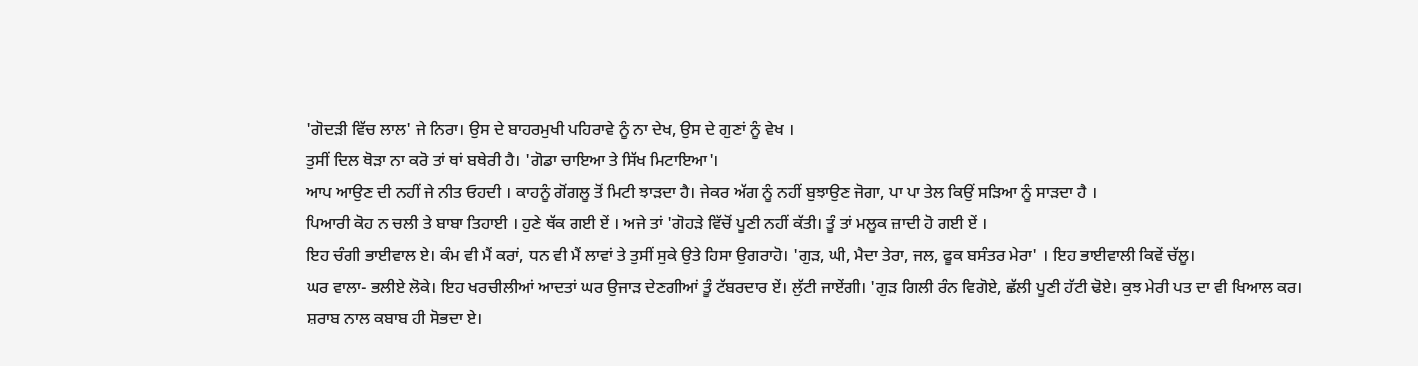'ਗੋਦੜੀ ਵਿੱਚ ਲਾਲ' ਜੇ ਨਿਰਾ। ਉਸ ਦੇ ਬਾਹਰਮੁਖੀ ਪਹਿਰਾਵੇ ਨੂੰ ਨਾ ਦੇਖ, ਉਸ ਦੇ ਗੁਣਾਂ ਨੂੰ ਵੇਖ ।
ਤੁਸੀਂ ਦਿਲ ਥੋੜਾ ਨਾ ਕਰੋ ਤਾਂ ਥਾਂ ਬਥੇਰੀ ਹੈ। 'ਗੋਡਾ ਚਾਇਆ ਤੇ ਸਿੱਖ ਮਿਟਾਇਆ'।
ਆਪ ਆਉਣ ਦੀ ਨਹੀਂ ਜੇ ਨੀਤ ਓਹਦੀ । ਕਾਹਨੂੰ ਗੋਂਗਲੂ ਤੋਂ ਮਿਟੀ ਝਾੜਦਾ ਹੈ। ਜੇਕਰ ਅੱਗ ਨੂੰ ਨਹੀਂ ਬੁਝਾਉਣ ਜੋਗਾ, ਪਾ ਪਾ ਤੇਲ ਕਿਉਂ ਸੜਿਆ ਨੂੰ ਸਾੜਦਾ ਹੈ ।
ਪਿਆਰੀ ਕੋਹ ਨ ਚਲੀ ਤੇ ਬਾਬਾ ਤਿਹਾਈ । ਹੁਣੇ ਥੱਕ ਗਈ ਏਂ । ਅਜੇ ਤਾਂ 'ਗੋਹੜੇ ਵਿੱਚੋਂ ਪੂਣੀ ਨਹੀਂ ਕੱਤੀ। ਤੂੰ ਤਾਂ ਮਲੂਕ ਜ਼ਾਦੀ ਹੋ ਗਈ ਏਂ ।
ਇਹ ਚੰਗੀ ਭਾਈਵਾਲ ਏ। ਕੰਮ ਵੀ ਮੈਂ ਕਰਾਂ, ਧਨ ਵੀ ਮੈਂ ਲਾਵਾਂ ਤੇ ਤੁਸੀਂ ਸੁਕੇ ਉਤੇ ਹਿਸਾ ਉਗਰਾਹੋ। 'ਗੁੜ, ਘੀ, ਮੈਦਾ ਤੇਰਾ, ਜਲ, ਫੂਕ ਬਸੰਤਰ ਮੇਰਾ' । ਇਹ ਭਾਈਵਾਲੀ ਕਿਵੇਂ ਚੱਲੂ।
ਘਰ ਵਾਲਾ- ਭਲੀਏ ਲੋਕੇ। ਇਹ ਖਰਚੀਲੀਆਂ ਆਦਤਾਂ ਘਰ ਉਜਾੜ ਦੇਣਗੀਆਂ ਤੂੰ ਟੱਬਰਦਾਰ ਏਂ। ਲੁੱਟੀ ਜਾਏਂਗੀ। 'ਗੁੜ ਗਿਲੀ ਰੰਨ ਵਿਗੋਏ, ਛੱਲੀ ਪੂਣੀ ਹੱਟੀ ਢੋਏ। ਕੁਝ ਮੇਰੀ ਪਤ ਦਾ ਵੀ ਖਿਆਲ ਕਰ।
ਸ਼ਰਾਬ ਨਾਲ ਕਬਾਬ ਹੀ ਸੋਭਦਾ ਏ।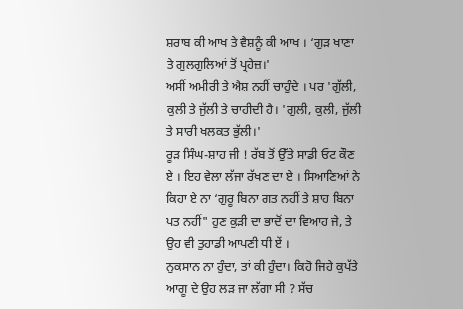ਸ਼ਰਾਬ ਕੀ ਆਖ ਤੇ ਵੈਸ਼ਨੂੰ ਕੀ ਆਖ । ‘ਗੁੜ ਖਾਣਾ ਤੇ ਗੁਲਗੁਲਿਆਂ ਤੋਂ ਪ੍ਰਹੇਜ਼।'
ਅਸੀਂ ਅਮੀਰੀ ਤੇ ਐਸ਼ ਨਹੀਂ ਚਾਹੁੰਦੇ । ਪਰ 'ਗੁੱਲੀ, ਕੁਲੀ ਤੇ ਜੁੱਲੀ ਤੇ ਚਾਹੀਦੀ ਹੈ। 'ਗੁਲੀ, ਕੁਲੀ, ਜੁੱਲੀ ਤੇ ਸਾਰੀ ਖਲਕਤ ਭੁੱਲੀ।'
ਰੂੜ ਸਿੰਘ-ਸ਼ਾਹ ਜੀ ! ਰੱਬ ਤੋਂ ਉੱਤੇ ਸਾਡੀ ਓਟ ਕੌਣ ਏ । ਇਹ ਵੇਲਾ ਲੱਜਾ ਰੱਖਣ ਦਾ ਏ । ਸਿਆਣਿਆਂ ਨੇ ਕਿਹਾ ਏ ਨਾ ‘ਗੁਰੂ ਬਿਨਾ ਗਤ ਨਹੀਂ ਤੇ ਸ਼ਾਹ ਬਿਨਾ ਪਤ ਨਹੀਂ" ਹੁਣ ਕੁੜੀ ਦਾ ਭਾਦੋਂ ਦਾ ਵਿਆਹ ਜੇ, ਤੇ ਉਹ ਵੀ ਤੁਹਾਡੀ ਆਪਣੀ ਧੀ ਏਂ ।
ਨੁਕਸਾਨ ਨਾ ਹੁੰਦਾ, ਤਾਂ ਕੀ ਹੁੰਦਾ। ਕਿਹੋ ਜਿਹੇ ਕੁਪੱਤੇ ਆਗੂ ਦੇ ਉਹ ਲੜ ਜਾ ਲੱਗਾ ਸੀ ? ਸੱਚ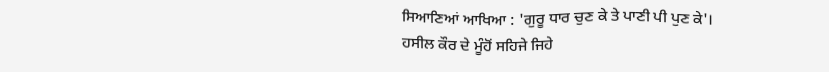ਸਿਆਣਿਆਂ ਆਖਿਆ : 'ਗੁਰੂ ਧਾਰ ਚੁਣ ਕੇ ਤੇ ਪਾਣੀ ਪੀ ਪੁਣ ਕੇ'।
ਹਸੀਲ ਕੌਰ ਦੇ ਮੂੰਹੋਂ ਸਹਿਜੇ ਜਿਹੇ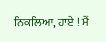ਨਿਕਲਿਆ, ਹਾਏ ! ਮੈਂ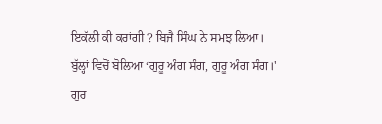ਇਕੱਲੀ ਕੀ ਕਰਾਂਗੀ ? ਬਿਜੈ ਸਿੰਘ ਨੇ ਸਮਝ ਲਿਆ। ਬੁੱਲ੍ਹਾਂ ਵਿਚੋਂ ਬੋਲਿਆ ‘ਗੁਰੂ ਅੰਗ ਸੰਗ, ਗੁਰੂ ਅੰਗ ਸੰਗ।'
ਗੁਰ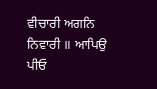ਵੀਚਾਰੀ ਅਗਨਿ ਨਿਵਾਰੀ ॥ ਆਪਿਉ ਪੀਓ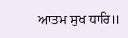ਆਤਮ ਸੁਖ ਧਾਰਿ॥